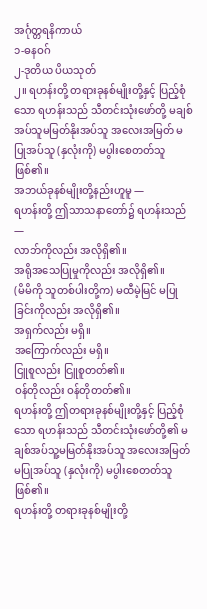အင်္ဂုတ္တရနိကာယ်
၁-ဓနဝဂ်
၂-ဒုတိယ ပိယသုတ်
၂။ ရဟန်းတို့ တရားခုနစ်မျိုးတို့နှင့် ပြည့်စုံသော ရဟန်းသည် သီတင်းသုံးဖော်တို့ မချစ်အပ်သူမမြတ်နိုးအပ်သူ အလေးအမြတ် မပြုအပ်သူ (နှလုံးကို) မပွါးစေတတ်သူ ဖြစ်၏။
အဘယ်ခုနစ်မျိုးတို့နည်းဟူမူ —
ရဟန်းတို့ ဤသာသနာတော်၌ ရဟန်းသည်—
လာဘ်ကိုလည်း အလိုရှိ၏။
အရိုအသေပြုမှုကိုလည်း အလိုရှိ၏။
(မိမိကို သူတစ်ပါးတို့က) မထီမဲ့မြင် မပြုခြင်းကိုလည်း အလိုရှိ၏။
အရှက်လည်း မရှိ။
အကြောက်လည်း မရှိ။
ငြူစူလည်း ငြူစူတတ်၏။
ဝန်တိုလည်း ဝန်တိုတတ်၏။
ရဟန်းတို့ ဤတရားခုနစ်မျိုးတို့နှင့် ပြည့်စုံသော ရဟန်းသည် သီတင်းသုံးဖော်တို့၏ မချစ်အပ်သူ့မမြတ်နိုးအပ်သူ အလေးအမြတ် မပြုအပ်သူ (နှလုံးကို) မပွါးစေတတ်သူ ဖြစ်၏။
ရဟန်းတို့ တရားခုနစ်မျိုးတို့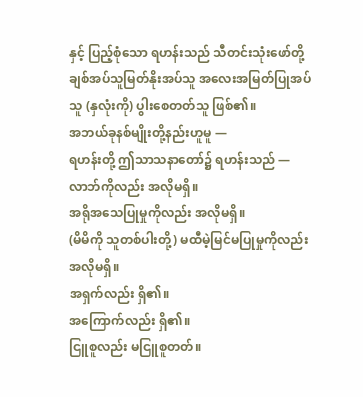နှင့် ပြည့်စုံသော ရဟန်းသည် သီတင်းသုံးဖော်တို့ ချစ်အပ်သူမြတ်နိုးအပ်သူ အလေးအမြတ်ပြုအပ်သူ (နှလုံးကို) ပွါးစေတတ်သူ ဖြစ်၏။
အဘယ်ခုနစ်မျိုးတို့နည်းဟူမူ —
ရဟန်းတို့ ဤသာသနာတော်၌ ရဟန်းသည် —
လာဘ်ကိုလည်း အလိုမရှိ။
အရိုအသေပြုမှုကိုလည်း အလိုမရှိ။
(မိမိကို သူတစ်ပါးတို့) မထီမဲ့မြင်မပြုမှုကိုလည်း အလိုမရှိ။
အရှက်လည်း ရှိ၏။
အကြောက်လည်း ရှိ၏။
ငြူစူလည်း မငြူစူတတ်။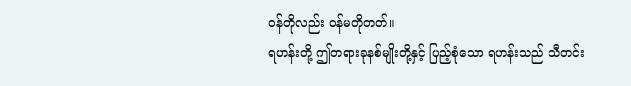ဝန်တိုလည်း ဝန်မတိုတတ်။
ရဟန်းတို့ ဤတရားခုနစ်မျိုးတို့နှင့် ပြည့်စုံသော ရဟန်းသည် သီတင်း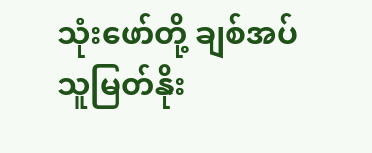သုံးဖော်တို့ ချစ်အပ်သူမြတ်နိုး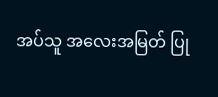အပ်သူ အလေးအမြတ် ပြု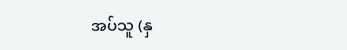အပ်သူ (နှ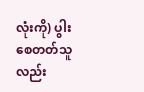လုံးကို) ပွါးစေတတ်သူလည်း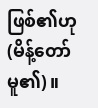ဖြစ်၏ဟု (မိန့်တော်မူ၏)။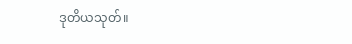ဒုတိယသုတ်။